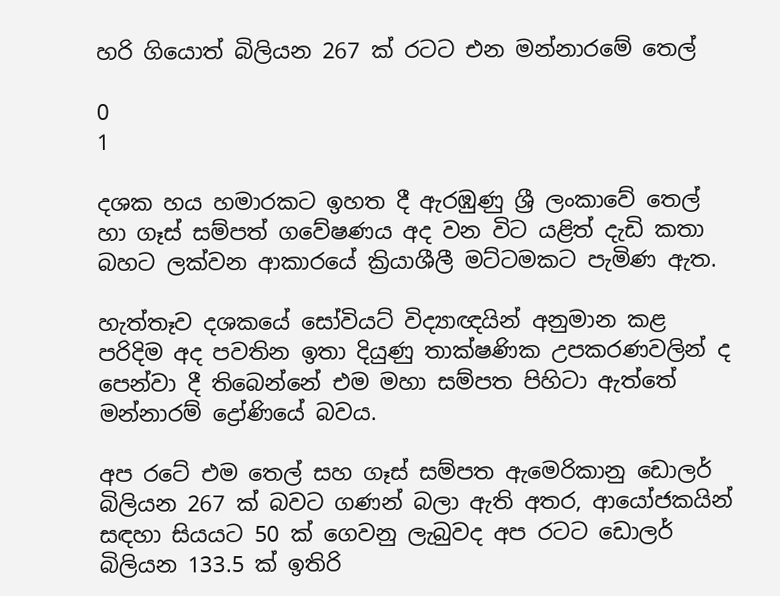හරි ගියොත් බිලියන 267 ක් රටට එන මන්නාරමේ තෙල්

0
1

දශක හය හමාරකට ඉහත දී ඇරඹුණු ශ්‍රී ලංකාවේ තෙල් හා ගෑස් සම්පත් ගවේෂණය අද වන විට යළිත් දැඩි කතා බහට ලක්වන ආකාරයේ ක්‍රියාශීලී මට්ටමකට පැමිණ ඇත.

හැත්තෑව දශකයේ සෝවියට් විද්‍යාඥයින් අනුමාන කළ පරිදිම අද පවතින ඉතා දියුණු තාක්ෂණික උපකරණවලින් ද පෙන්වා දී තිබෙන්නේ එම මහා සම්පත පිහිටා ඇත්තේ මන්නාරම් ද්‍රෝණියේ බවය.

අප රටේ එම තෙල් සහ ගෑස් සම්පත ඇමෙරිකානු ඩොලර් බිලියන 267 ක් බවට ගණන් බලා ඇති අතර, ආයෝජකයින් සඳහා සියයට 50 ක් ගෙවනු ලැබුවද අප රටට ඩොලර් බිලියන 133.5 ක් ඉතිරි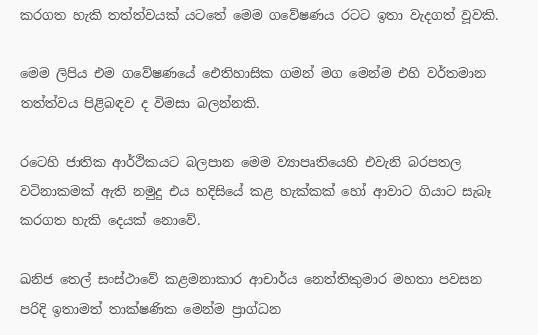කරගත හැකි තත්ත්වයක් යටතේ මෙම ගවේෂණය රටට ඉතා වැදගත් වූවකි.

මෙම ලිපිය එම ගවේෂණයේ ඓතිහාසික ගමන් මග මෙන්ම එහි වර්තමාන තත්ත්වය පිළිබඳව ද විමසා බලන්නකි.

රටෙහි ජාතික ආර්ථිකයට බලපාන මෙම ව්‍යාපෘතියෙහි එවැනි බරපතල වටිනාකමක් ඇති නමුදු එය හදිසියේ කළ හැක්කක් හෝ ආවාට ගියාට සැබෑ කරගත හැකි දෙයක් නොවේ.

ඛනිජ තෙල් සංස්ථාවේ කළමනාකාර ආචාර්ය නෙත්තිකුමාර මහතා පවසන පරිදි ඉතාමත් තාක්ෂණික මෙන්ම ප්‍රාග්ධන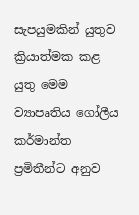සැපයුමකින් යුතුව ක්‍රියාත්මක කළ යුතු මෙම ව්‍යාපෘතිය ගෝලීය කර්මාන්ත ප්‍රමිතීන්ට අනුව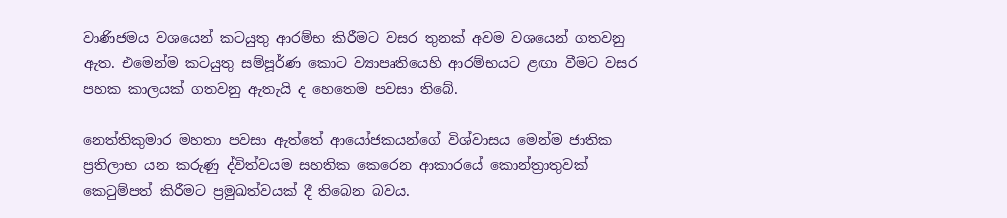වාණිජමය වශයෙන් කටයුතු ආරම්භ කිරීමට වසර තුනක් අවම වශයෙන් ගතවනු ඇත. එමෙන්ම කටයුතු සම්පූර්ණ කොට ව්‍යාපෘතියෙහි ආරම්භයට ළඟා වීමට වසර පහක කාලයක් ගතවනු ඇතැයි ද හෙතෙම පවසා තිබේ.

නෙත්තිකුමාර මහතා පවසා ඇත්තේ ආයෝජකයන්ගේ විශ්වාසය මෙන්ම ජාතික ප්‍රතිලාභ යන කරුණු ද්විත්වයම සහතික කෙරෙන ආකාරයේ කොන්ත්‍රාතුවක් කෙටුම්පත් කිරීමට ප්‍රමුඛත්වයක් දී තිබෙන බවය.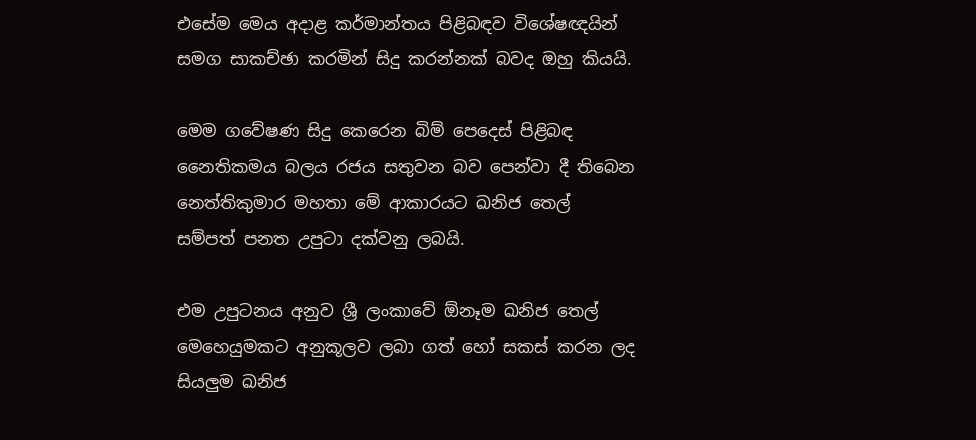එසේම මෙය අදාළ කර්මාන්තය පිළිබඳව විශේෂඥයින් සමග සාකච්ඡා කරමින් සිදු කරන්නක් බවද ඔහු කියයි.

මෙම ගවේෂණ සිදු කෙරෙන බිම් පෙදෙස් පිළිබඳ නෛතිකමය බලය රජය සතුවන බව පෙන්වා දී තිබෙන නෙත්තිකුමාර මහතා මේ ආකාරයට ඛනිජ තෙල් සම්පත් පනත උපුටා දක්වනු ලබයි.

එම උපුටනය අනුව ශ්‍රී ලංකාවේ ඕනෑම ඛනිජ තෙල් මෙහෙයුමකට අනුකූලව ලබා ගත් හෝ සකස් කරන ලද සියලුම ඛනිජ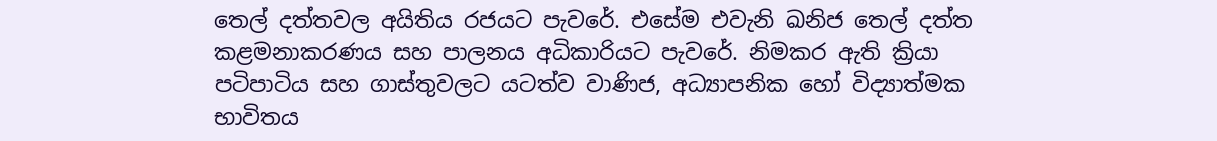තෙල් දත්තවල අයිතිය රජයට පැවරේ. එසේම එවැනි ඛනිජ තෙල් දත්ත කළමනාකරණය සහ පාලනය අධිකාරියට පැවරේ. නිමකර ඇති ක්‍රියා පටිපාටිය සහ ගාස්තුවලට යටත්ව වාණිජ, අධ්‍යාපනික හෝ විද්‍යාත්මක භාවිතය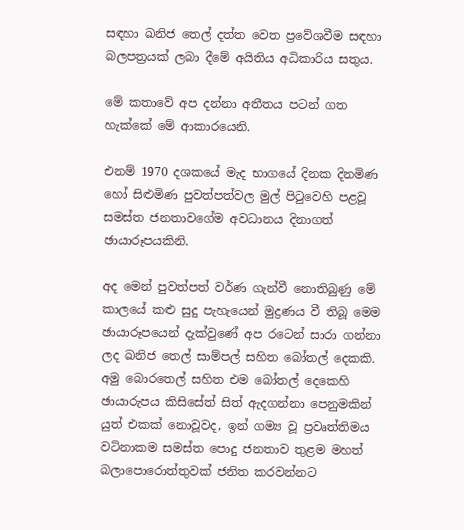සඳහා ඛනිජ තෙල් දත්ත වෙත ප්‍රවේශවීම සඳහා බලපත්‍රයක් ලබා දීමේ අයිතිය අධිකාරිය සතුය.

මේ කතාවේ අප දන්නා අතීතය පටන් ගත හැක්කේ මේ ආකාරයෙනි.

එනම් 1970 දශකයේ මැද භාගයේ දිනක දිනමිණ හෝ සිළුමිණ පුවත්පත්වල මුල් පිටුවෙහි පළවූ සමස්ත ජනතාවගේම අවධානය දිනාගත් ඡායාරූපයකිනි.

අද මෙන් පුවත්පත් වර්ණ ගැන්වී නොතිබුණු මේ කාලයේ කළු සුදු පැහැයෙන් මුද්‍රණය වී තිබූ මෙම ඡායාරූපයෙන් දැක්වුණේ අප රටෙන් සාරා ගන්නා ලද ඛනිජ තෙල් සාම්පල් සහිත බෝතල් දෙකකි. අමු බොරතෙල් සහිත එම බෝතල් දෙකෙහි ඡායාරුපය කිසිසේත් සිත් ඇදගන්නා පෙනුමකින් යුත් එකක් නොවූවද, ඉන් ගම්‍ය වූ ප්‍රවෘත්තිමය වටිනාකම සමස්ත පොදු ජනතාව තුළම මහත් බලාපොරොත්තුවක් ජනිත කරවන්නට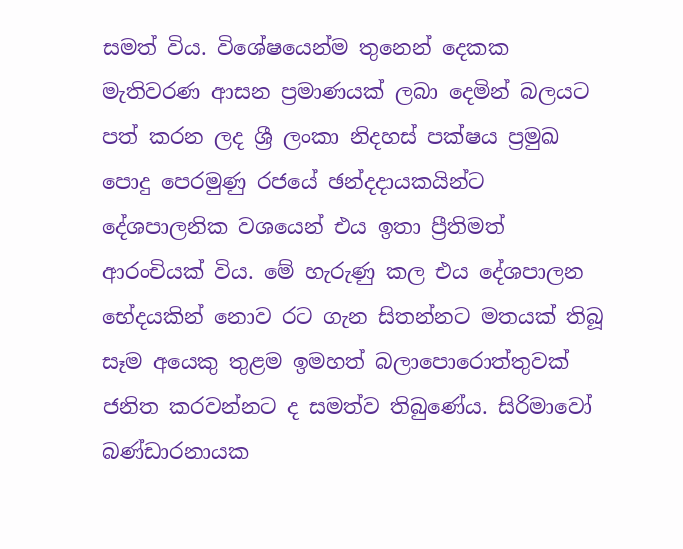සමත් විය. විශේෂයෙන්ම තුනෙන් දෙකක මැතිවරණ ආසන ප්‍රමාණයක් ලබා දෙමින් බලයට පත් කරන ලද ශ්‍රී ලංකා නිදහස් පක්ෂය ප්‍රමුඛ පොදු පෙරමුණු රජයේ ඡන්දදායකයින්ට දේශපාලනික වශයෙන් එය ඉතා ප්‍රීතිමත් ආරංචියක් විය. මේ හැරුණු කල එය දේශපාලන භේදයකින් නොව රට ගැන සිතන්නට මතයක් තිබූ සෑම අයෙකු තුළම ඉමහත් බලාපොරොත්තුවක් ජනිත කරවන්නට ද සමත්ව තිබුණේය. සිරිමාවෝ බණ්ඩාරනායක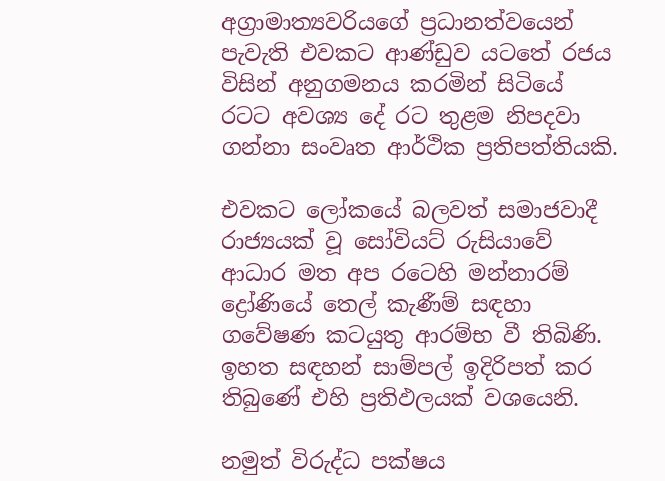අග්‍රාමාත්‍යවරියගේ ප්‍රධානත්වයෙන් පැවැති එවකට ආණ්ඩුව යටතේ රජය විසින් අනුගමනය කරමින් සිටියේ රටට අවශ්‍ය දේ රට තුළම නිපදවා ගන්නා සංවෘත ආර්ථික ප්‍රතිපත්තියකි.

එවකට ලෝකයේ බලවත් සමාජවාදී රාජ්‍යයක් වූ සෝවියට් රුසියාවේ ආධාර මත අප රටෙහි මන්නාරම් ද්‍රෝණියේ තෙල් කැණීම් සඳහා ගවේෂණ කටයුතු ආරම්භ වී තිබිණි. ඉහත සඳහන් සාම්පල් ඉදිරිපත් කර තිබුණේ එහි ප්‍රතිඵලයක් වශයෙනි.

නමුත් විරුද්ධ පක්ෂය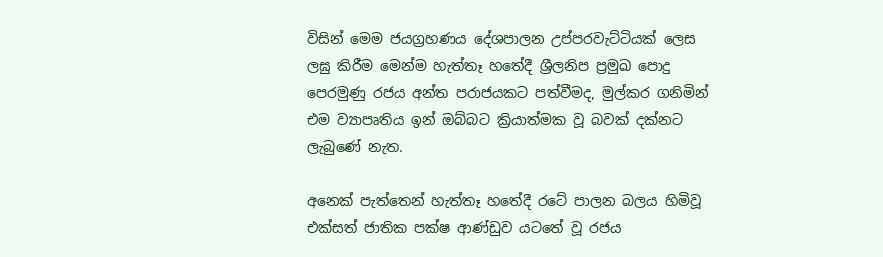විසින් මෙම ජයග්‍රහණය දේශපාලන උප්පරවැට්ටියක් ලෙස ලඝු කිරීම මෙන්ම හැත්තෑ හතේදී ශ්‍රීලනිප ප්‍රමුඛ පොදු පෙරමුණු රජය අන්ත පරාජයකට පත්වීමද, මුල්කර ගනිමින් එම ව්‍යාපෘතිය ඉන් ඔබ්බට ක්‍රියාත්මක වූ බවක් දක්නට ලැබුණේ නැත.

අනෙක් පැත්තෙන් හැත්තෑ හතේදී රටේ පාලන බලය හිමිවූ එක්සත් ජාතික පක්ෂ ආණ්ඩුව යටතේ වූ රජය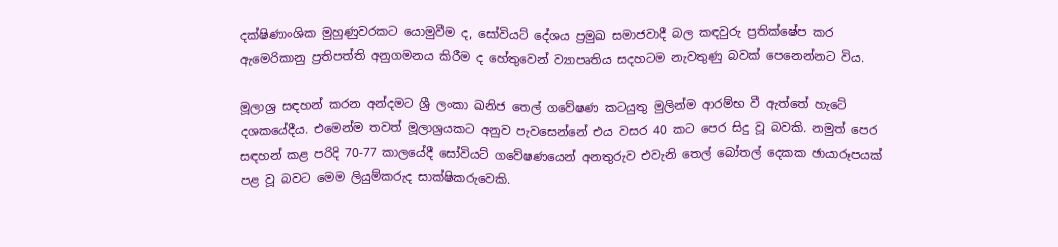දක්ෂිණාංශික මුහුණුවරකට යොමුවීම ද, සෝවියට් දේශය ප්‍රමුඛ සමාජවාදී බල කඳවුරු ප්‍රතික්ෂේප කර ඇමෙරිකානු ප්‍රතිපත්ති අනුගමනය කිරීම ද හේතුවෙන් ව්‍යාපෘතිය සදහටම නැවතුණු බවක් පෙනෙන්නට විය.

මූලාශ්‍ර සඳහන් කරන අන්දමට ශ්‍රී ලංකා ඛනිජ තෙල් ගවේෂණ කටයුතු මුලින්ම ආරම්භ වී ඇත්තේ හැටේ දශකයේදීය. එමෙන්ම තවත් මූලාශ්‍රයකට අනුව පැවසෙන්නේ එය වසර 40 කට පෙර සිදු වූ බවකි. නමුත් පෙර සඳහන් කළ පරිදි 70-77 කාලයේදී සෝවියට් ගවේෂණයෙන් අනතුරුව එවැනි තෙල් බෝතල් දෙකක ඡායාරූපයක් පළ වූ බවට මෙම ලියුම්කරුද සාක්ෂිකරුවෙකි.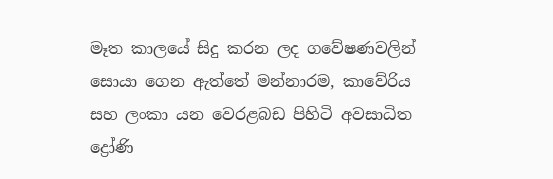මෑත කාලයේ සිදු කරන ලද ගවේෂණවලින් සොයා ගෙන ඇත්තේ මන්නාරම, කාවේරිය සහ ලංකා යන වෙරළබඩ පිහිටි අවසාධිත ද්‍රෝණි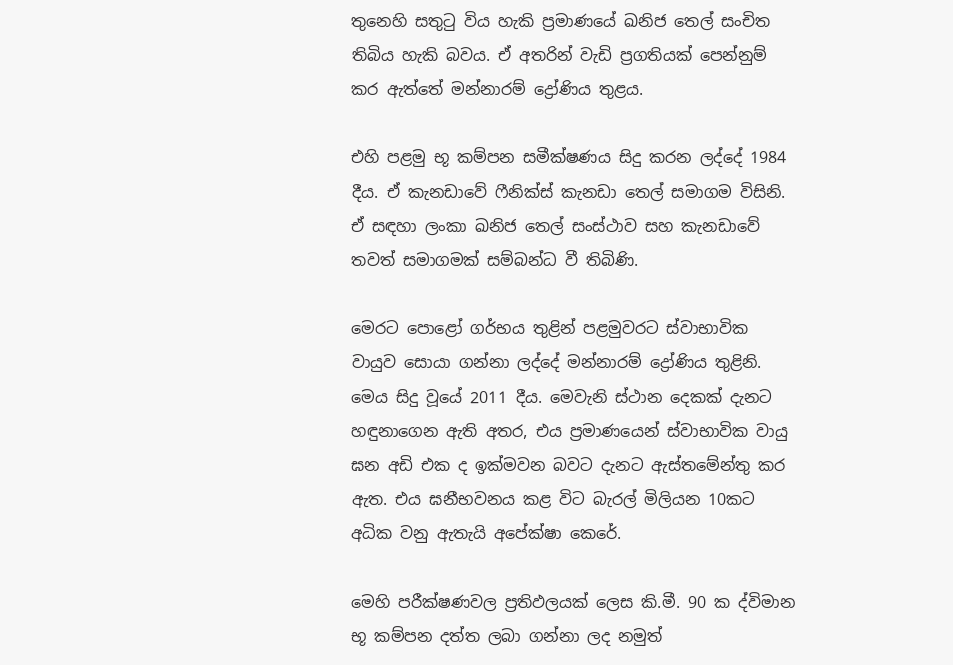තුනෙහි සතුටු විය හැකි ප්‍රමාණයේ ඛනිජ තෙල් සංචිත තිබිය හැකි බවය. ඒ අතරින් වැඩි ප්‍රගතියක් පෙන්නුම් කර ඇත්තේ මන්නාරම් ද්‍රෝණිය තුළය.

එහි පළමු භූ කම්පන සමීක්ෂණය සිදු කරන ලද්දේ 1984 දීය. ඒ කැනඩාවේ ෆීනික්ස් කැනඩා තෙල් සමාගම විසිනි. ඒ සඳහා ලංකා ඛනිජ තෙල් සංස්ථාව සහ කැනඩාවේ තවත් සමාගමක් සම්බන්ධ වී තිබිණි.

මෙරට පොළෝ ගර්භය තුළින් පළමුවරට ස්වාභාවික වායුව සොයා ගන්නා ලද්දේ මන්නාරම් ද්‍රෝණිය තුළිනි. මෙය සිදු වූයේ 2011 දීය. මෙවැනි ස්ථාන දෙකක් දැනට හඳුනාගෙන ඇති අතර, එය ප්‍රමාණයෙන් ස්වාභාවික වායු ඝන අඩි එක ද ඉක්මවන බවට දැනට ඇස්තමේන්තු කර ඇත. එය ඝනීභවනය කළ විට බැරල් මිලියන 10කට අධික වනු ඇතැයි අපේක්ෂා කෙරේ.

මෙහි පරීක්ෂණවල ප්‍රතිඵලයක් ලෙස කි.මී. 90 ක ද්විමාන භූ කම්පන දත්ත ලබා ගන්නා ලද නමුත්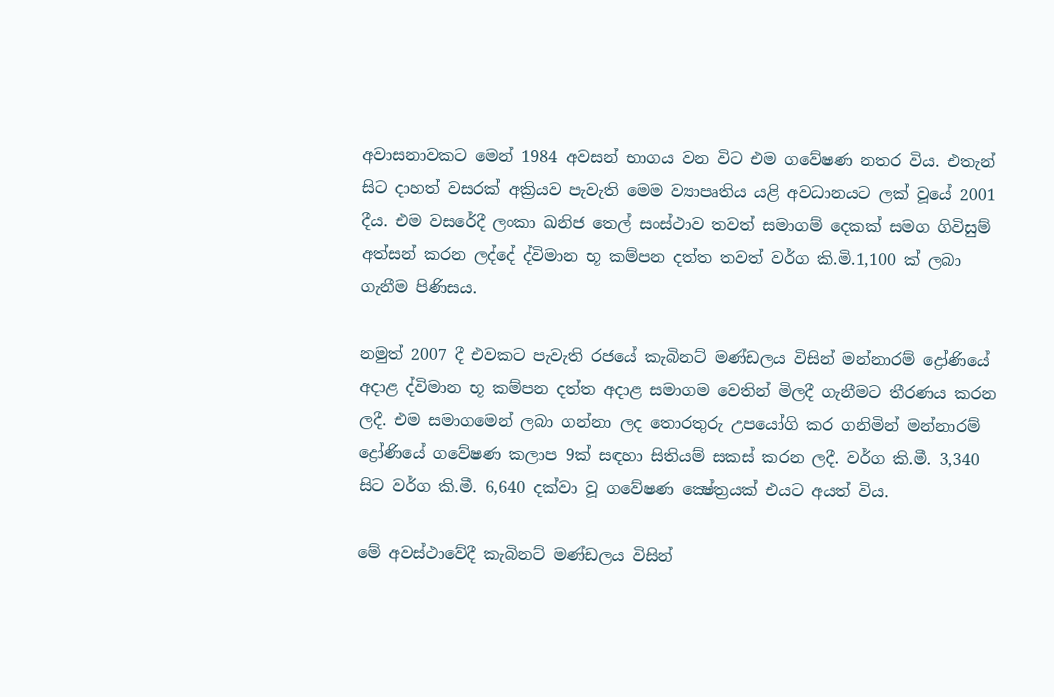අවාසනාවකට මෙන් 1984 අවසන් භාගය වන විට එම ගවේෂණ නතර විය. එතැන් සිට දාහත් වසරක් අක්‍රියව පැවැති මෙම ව්‍යාපෘතිය යළි අවධානයට ලක් වූයේ 2001 දීය. එම වසරේදී ලංකා ඛනිජ තෙල් සංස්ථාව තවත් සමාගම් දෙකක් සමග ගිවිසුම් අත්සන් කරන ලද්දේ ද්විමාන භූ කම්පන දත්ත තවත් වර්ග කි.මි.1,100 ක් ලබා ගැනීම පිණිසය.

නමුත් 2007 දී එවකට පැවැති රජයේ කැබිනට් මණ්ඩලය විසින් මන්නාරම් ද්‍රෝණියේ අදාළ ද්විමාන භූ කම්පන දත්ත අදාළ සමාගම වෙතින් මිලදී ගැනීමට තීරණය කරන ලදී. එම සමාගමෙන් ලබා ගන්නා ලද තොරතුරු උපයෝගි කර ගනිමින් මන්නාරම් ද්‍රෝණියේ ගවේෂණ කලාප 9ක් සඳහා සිතියම් සකස් කරන ලදී. වර්ග කි.මී. 3,340 සිට වර්ග කි.මී. 6,640 දක්වා වූ ගවේෂණ ක්‍ෂේත්‍රයක් එයට අයත් විය.

මේ අවස්ථාවේදී කැබිනට් මණ්ඩලය විසින්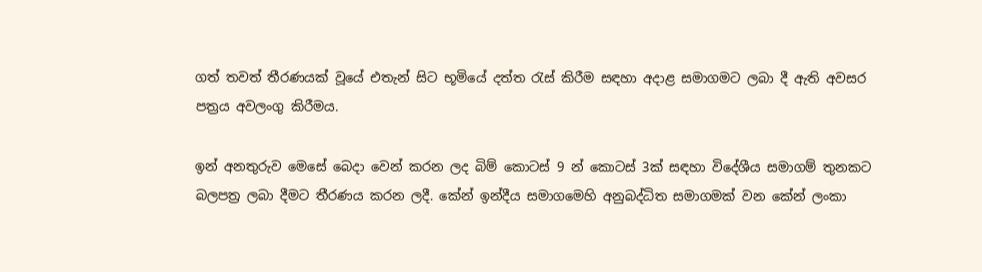ගත් තවත් තීරණයක් වූයේ එතැන් සිට භූමියේ දත්ත රැස් කිරීම සඳහා අදාළ සමාගමට ලබා දී ඇති අවසර පත්‍රය අවලංගු කිරීමය.

ඉන් අනතුරුව මෙසේ බෙදා වෙන් කරන ලද බිම් කොටස් 9 න් කොටස් 3ක් සඳහා විදේශීය සමාගම් තුනකට බලපත්‍ර ලබා දීමට තීරණය කරන ලදී. කේන් ඉන්දීය සමාගමෙහි අනුබද්ධිත සමාගමක් වන කේන් ලංකා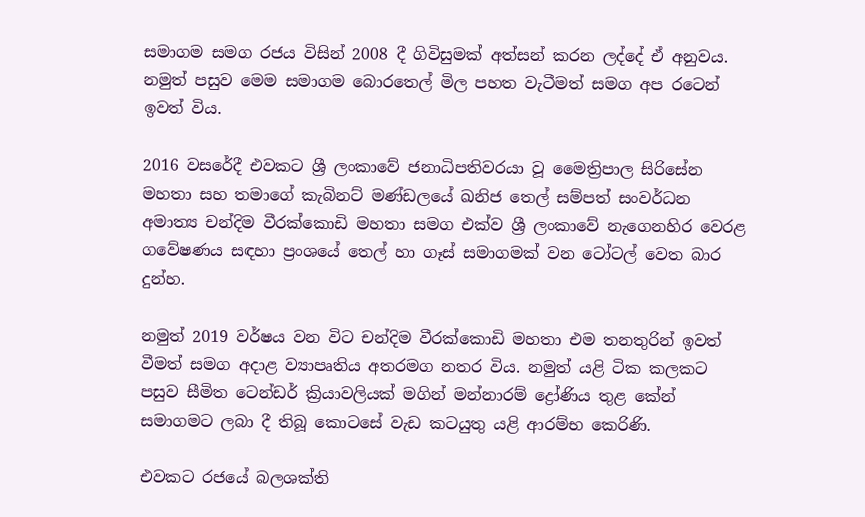සමාගම සමග රජය විසින් 2008 දී ගිවිසුමක් අත්සන් කරන ලද්දේ ඒ අනුවය. නමුත් පසුව මෙම සමාගම බොරතෙල් මිල පහත වැටීමත් සමග අප රටෙන් ඉවත් විය.

2016 වසරේදී එවකට ශ්‍රී ලංකාවේ ජනාධිපතිවරයා වූ මෛත්‍රිපාල සිරිසේන මහතා සහ තමාගේ කැබිනට් මණ්ඩලයේ ඛනිජ තෙල් සම්පත් සංවර්ධන අමාත්‍ය චන්දිම වීරක්කොඩි මහතා සමග එක්ව ශ්‍රී ලංකාවේ නැගෙනහිර වෙරළ ගවේෂණය සඳහා ප්‍රංශයේ තෙල් හා ගෑස් සමාගමක් වන ටෝටල් වෙත බාර දුන්හ.

නමුත් 2019 වර්ෂය වන විට චන්දිම වීරක්කොඩි මහතා එම තනතුරින් ඉවත් වීමත් සමග අදාළ ව්‍යාපෘතිය අතරමග නතර විය. නමුත් යළි ටික කලකට පසුව සීමිත ටෙන්ඩර් ක්‍රියාවලියක් මගින් මන්නාරම් ද්‍රෝණිය තුළ කේන් සමාගමට ලබා දී තිබූ කොටසේ වැඩ කටයුතු යළි ආරම්භ කෙරිණි.

එවකට රජයේ බලශක්ති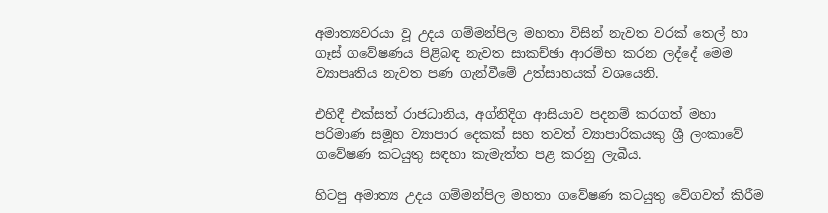අමාත්‍යවරයා වූ උදය ගම්මන්පිල මහතා විසින් නැවත වරක් තෙල් හා ගෑස් ගවේෂණය පිළිබඳ නැවත සාකච්ඡා ආරම්භ කරන ලද්දේ මෙම ව්‍යාපෘතිය නැවත පණ ගැන්වීමේ උත්සාහයක් වශයෙනි.

එහිදී එක්සත් රාජධානිය, අග්නිදිග ආසියාව පදනම් කරගත් මහා පරිමාණ සමූහ ව්‍යාපාර දෙකක් සහ තවත් ව්‍යාපාරිකයකු ශ්‍රී ලංකාවේ ගවේෂණ කටයුතු සඳහා කැමැත්ත පළ කරනු ලැබීය.

හිටපු අමාත්‍ය උදය ගම්මන්පිල මහතා ගවේෂණ කටයුතු වේගවත් කිරීම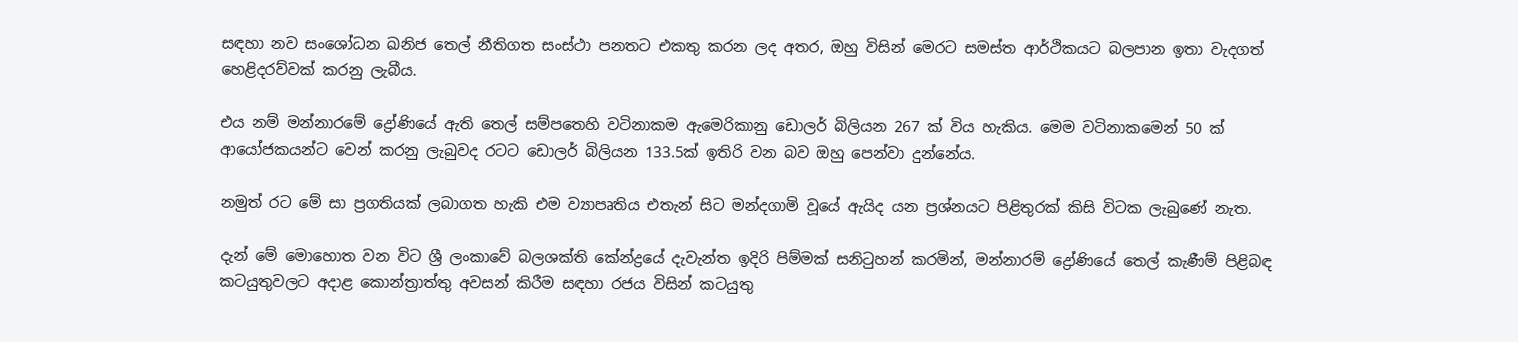සඳහා නව සංශෝධන ඛනිජ තෙල් නීතිගත සංස්ථා පනතට එකතු කරන ලද අතර, ඔහු විසින් මෙරට සමස්ත ආර්ථිකයට බලපාන ඉතා වැදගත් හෙළිදරව්වක් කරනු ලැබීය.

එය නම් මන්නාරමේ ද්‍රෝණියේ ඇති තෙල් සම්පතෙහි වටිනාකම ඇමෙරිකානු ඩොලර් බිලියන 267 ක් විය හැකිය. මෙම වටිනාකමෙන් 50 ක් ආයෝජකයන්ට වෙන් කරනු ලැබුවද රටට ඩොලර් බිලියන 133.5ක් ඉතිරි වන බව ඔහු පෙන්වා දුන්නේය.

නමුත් රට මේ සා ප්‍රගතියක් ලබාගත හැකි එම ව්‍යාපෘතිය එතැන් සිට මන්දගාමි වූයේ ඇයිද යන ප්‍රශ්නයට පිළිතුරක් කිසි විටක ලැබුණේ නැත.

දැන් මේ මොහොත වන විට ශ්‍රී ලංකාවේ බලශක්ති කේන්ද්‍රයේ දැවැන්ත ඉදිරි පිම්මක් සනිටුහන් කරමින්, මන්නාරම් ද්‍රෝණියේ තෙල් කැණීම් පිළිබඳ කටයුතුවලට අදාළ කොන්ත්‍රාත්තු අවසන් කිරීම සඳහා රජය විසින් කටයුතු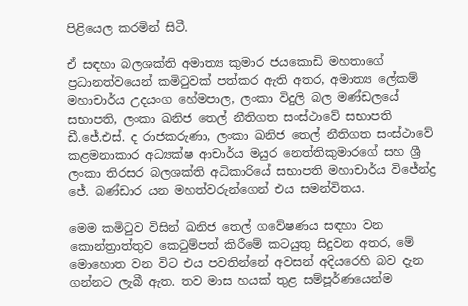පිළියෙල කරමින් සිටී.

ඒ සඳහා බලශක්ති අමාත්‍ය කුමාර ජයකොඩි මහතාගේ ප්‍රධානත්වයෙන් කමිටුවක් පත්කර ඇති අතර, අමාත්‍ය ලේකම් මහාචාර්ය උදයංග හේමපාල, ලංකා විදුලි බල මණ්ඩලයේ සභාපති, ලංකා ඛනිජ තෙල් නීතිගත සංස්ථාවේ සභාපති ඩී.ජේ.එස්. ද රාජකරුණා, ලංකා ඛනිජ තෙල් නීතිගත සංස්ථාවේ කළමනාකාර අධ්‍යක්ෂ ආචාර්ය මයුර නෙත්තිකුමාරගේ සහ ශ්‍රී ලංකා තිරසර බලශක්ති අධිකාරියේ සභාපති මහාචාර්ය විජේන්ද්‍ර ජේ. බණ්ඩාර යන මහත්වරුන්ගෙන් එය සමන්විතය.

මෙම කමිටුව විසින් ඛනිජ තෙල් ගවේෂණය සඳහා වන කොන්ත්‍රාත්තුව කෙටුම්පත් කිරීමේ කටයුතු සිදුවන අතර, මේ මොහොත වන විට එය පවතින්නේ අවසන් අදියරෙහි බව දැන ගන්නට ලැබී ඇත. තව මාස හයක් තුළ සම්පූර්ණයෙන්ම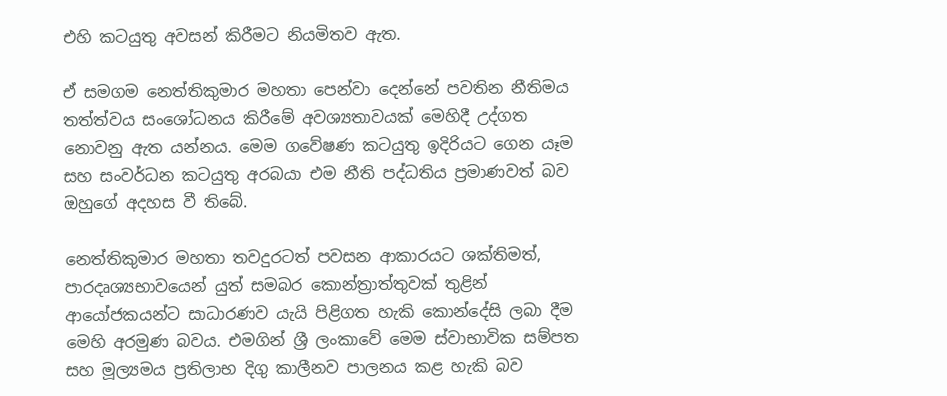එහි කටයුතු අවසන් කිරීමට නියමිතව ඇත.

ඒ සමගම නෙත්තිකුමාර මහතා පෙන්වා දෙන්නේ පවතින නීතිමය තත්ත්වය සංශෝධනය කිරීමේ අවශ්‍යතාවයක් මෙහිදී උද්ගත නොවනු ඇත යන්නය. මෙම ගවේෂණ කටයුතු ඉදිරියට ගෙන යෑම සහ සංවර්ධන කටයුතු අරබයා එම නීති පද්ධතිය ප්‍රමාණවත් බව ඔහුගේ අදහස වී තිබේ.

නෙත්තිකුමාර මහතා තවදුරටත් පවසන ආකාරයට ශක්තිමත්, පාරදෘශ්‍යභාවයෙන් යුත් සමබර කොන්ත්‍රාත්තුවක් තුළින් ආයෝජකයන්ට සාධාරණව යැයි පිළිගත හැකි කොන්දේසි ලබා දීම මෙහි අරමුණ බවය. එමගින් ශ්‍රී ලංකාවේ මෙම ස්වාභාවික සම්පත සහ මූල්‍යමය ප්‍රතිලාභ දිගු කාලීනව පාලනය කළ හැකි බව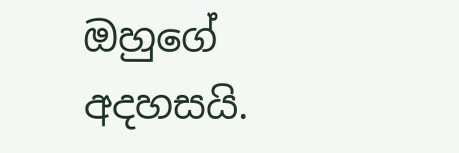ඔහුගේ අදහසයි.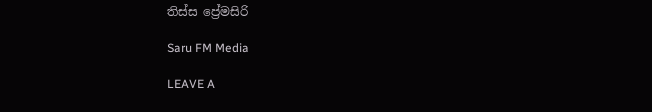තිස්ස ප්‍රේමසිරි

Saru FM Media

LEAVE A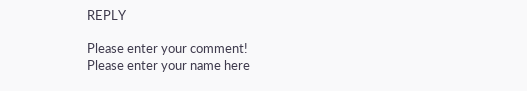REPLY

Please enter your comment!
Please enter your name here